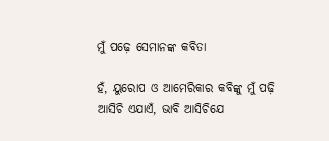ମୁଁ ପଢ଼େ ସେମାନଙ୍କ କବିତା

ହଁ, ୟୁରୋପ ଓ ଆମେରିକାର କବିଙ୍କୁ ମୁଁ ପଢ଼ି ଆସିଚି ଏଯାଏଁ, ଭାବି ଆସିଚିଯେ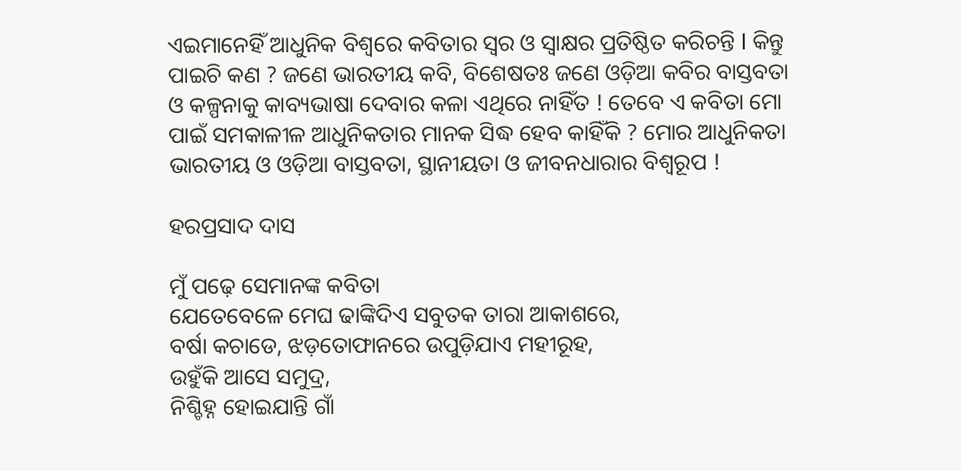ଏଇମାନେହିଁ ଆଧୁନିକ ବିଶ୍ବରେ କବିତାର ସ୍ୱର ଓ ସ୍ଵାକ୍ଷର ପ୍ରତିଷ୍ଠିତ କରିଚନ୍ତି l କିନ୍ତୁ ପାଇଚି କଣ ? ଜଣେ ଭାରତୀୟ କବି, ବିଶେଷତଃ ଜଣେ ଓଡ଼ିଆ କବିର ବାସ୍ତବତା ଓ କଳ୍ପନାକୁ କାବ୍ୟଭାଷା ଦେବାର କଳା ଏଥିରେ ନାହିଁତ ! ତେବେ ଏ କବିତା ମୋ ପାଇଁ ସମକାଳୀଳ ଆଧୁନିକତାର ମାନକ ସିଦ୍ଧ ହେବ କାହିଁକି ? ମୋର ଆଧୁନିକତା ଭାରତୀୟ ଓ ଓଡ଼ିଆ ବାସ୍ତବତା, ସ୍ଥାନୀୟତା ଓ ଜୀବନଧାରାର ବିଶ୍ଵରୂପ !

ହରପ୍ରସାଦ ଦାସ

ମୁଁ ପଢ଼େ ସେମାନଙ୍କ କବିତା
ଯେତେବେଳେ ମେଘ ଢାଙ୍କିଦିଏ ସବୁତକ ତାରା ଆକାଶରେ,
ବର୍ଷା କଚାଡେ, ଝଡ଼ତୋଫାନରେ ଉପୁଡ଼ିଯାଏ ମହୀରୂହ,
ଉହୁଁକି ଆସେ ସମୁଦ୍ର,
ନିଶ୍ଚିହ୍ନ ହୋଇଯାନ୍ତି ଗାଁ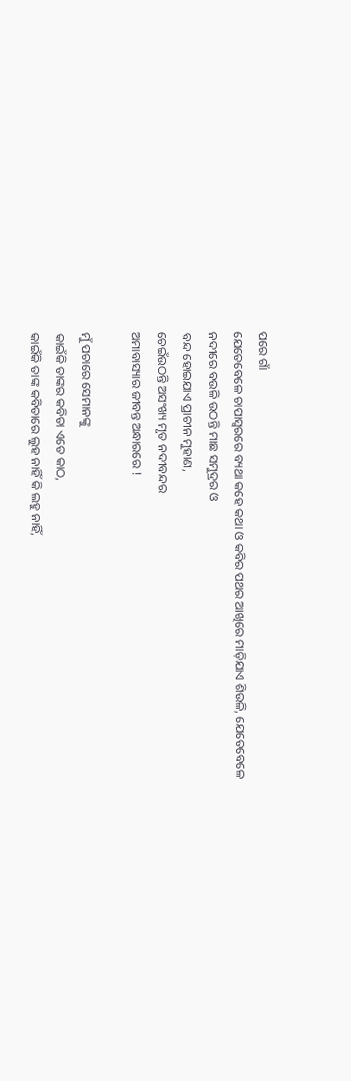ପରେ ଗାଁ
ଯେତେବେଳେ ଚାପାସ୍ୱରରେ ବ୍ୟଥା କହେ କଥା ଓ କବିର ପଥର ଆଖିରେ ମାଡ଼ିଯାଏ ଶିଉଳି, ଯେତେବେଳେ
ନଦୀରେ ବଉଳି ଉଠନ୍ତି ମାଛ ସମୁଦ୍ରର ଓ
ବନ୍ଦ ହୋଇଯାଏ ପ୍ରାଚୀନ ମୁହାଣ,
ଚେଇଁଉଠନ୍ତି ଅସଂଖ୍ୟ ମୃତ ନଦୀବନ୍ଦର
ଅମାବାସ୍ୟାର ଜୀବନ୍ତ ଅନ୍ଧାରରେ !

ମୁଁ ପଚାରେ ସେମାନଙ୍କୁ
କାଇଁକି ତାଙ୍କର କବିତା ଏତେ କାଠ,
କାଇଁକି ତାଙ୍କ କବିତାରେ ଲୁହ ନାହିଁ କି ଲହୁ ନାହିଁ,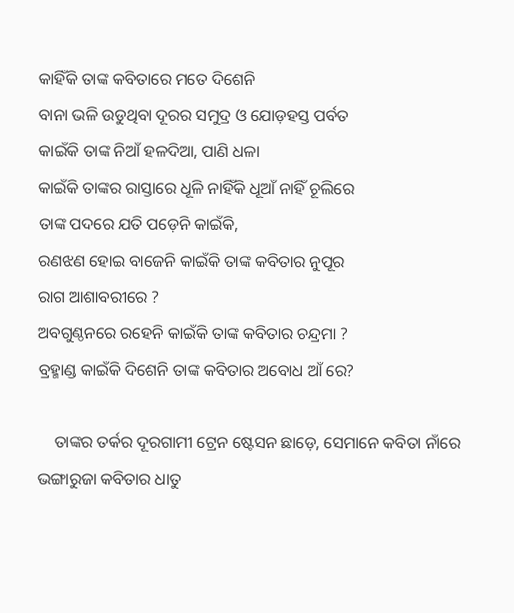କାହିଁକି ତାଙ୍କ କବିତାରେ ମତେ ଦିଶେନି
ବାନା ଭଳି ଉଡୁଥିବା ଦୂରର ସମୁଦ୍ର ଓ ଯୋଡ଼ହସ୍ତ ପର୍ବତ
କାଇଁକି ତାଙ୍କ ନିଆଁ ହଳଦିଆ, ପାଣି ଧଳା
କାଇଁକି ତାଙ୍କର ରାସ୍ତାରେ ଧୂଳି ନାହିଁକି ଧୂଆଁ ନାହିଁ ଚୂଲିରେ
ତାଙ୍କ ପଦରେ ଯତି ପଡ଼େନି କାଇଁକି,
ରଣଝଣ ହୋଇ ବାଜେନି କାଇଁକି ତାଙ୍କ କବିତାର ନୁପୂର
ରାଗ ଆଶାବରୀରେ ?
ଅବଗୁଣ୍ଠନରେ ରହେନି କାଇଁକି ତାଙ୍କ କବିତାର ଚନ୍ଦ୍ରମା ?
ବ୍ରହ୍ମାଣ୍ଡ କାଇଁକି ଦିଶେନି ତାଙ୍କ କବିତାର ଅବୋଧ ଆଁ ରେ?

    ତାଙ୍କର ତର୍କର ଦୂରଗାମୀ ଟ୍ରେନ ଷ୍ଟେସନ ଛାଡ଼େ, ସେମାନେ କବିତା ନାଁରେ ଭଙ୍ଗାରୁଜା କବିତାର ଧାତୁ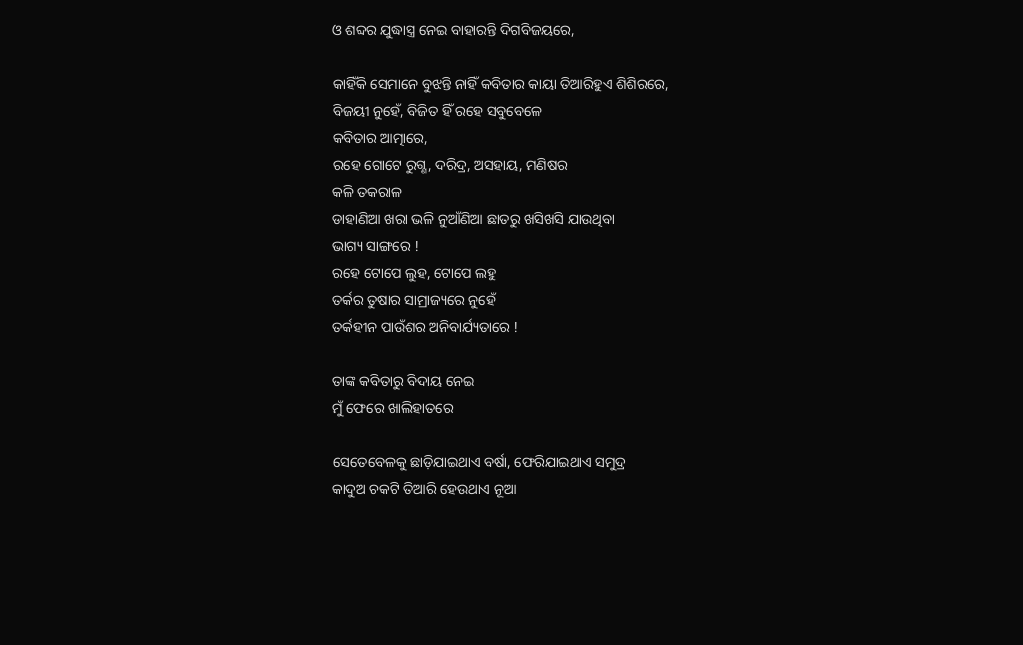ଓ ଶବ୍ଦର ଯୁଦ୍ଧାସ୍ତ୍ର ନେଇ ବାହାରନ୍ତି ଦିଗବିଜୟରେ,

କାହିଁକି ସେମାନେ ବୁଝନ୍ତି ନାହିଁ କବିତାର କାୟା ତିଆରିହୁଏ ଶିଶିରରେ,
ବିଜୟୀ ନୁହେଁ, ବିଜିତ ହିଁ ରହେ ସବୁବେଳେ
କବିତାର ଆତ୍ମାରେ,
ରହେ ଗୋଟେ ରୁଗ୍ଣ, ଦରିଦ୍ର, ଅସହାୟ, ମଣିଷର
କଳି ତକରାଳ
ଡାହାଣିଆ ଖରା ଭଳି ନୁଆଁଣିଆ ଛାତରୁ ଖସିଖସି ଯାଉଥିବା
ଭାଗ୍ୟ ସାଙ୍ଗରେ !
ରହେ ଟୋପେ ଲୁହ, ଟୋପେ ଲହୁ
ତର୍କର ତୁଷାର ସାମ୍ରାଜ୍ୟରେ ନୁହେଁ
ତର୍କହୀନ ପାଉଁଶର ଅନିବାର୍ଯ୍ୟତାରେ !

ତାଙ୍କ କବିତାରୁ ବିଦାୟ ନେଇ
ମୁଁ ଫେରେ ଖାଲିହାତରେ

ସେତେବେଳକୁ ଛାଡ଼ିଯାଇଥାଏ ବର୍ଷା, ଫେରିଯାଇଥାଏ ସମୁଦ୍ର
କାଦୁଅ ଚକଟି ତିଆରି ହେଉଥାଏ ନୂଆ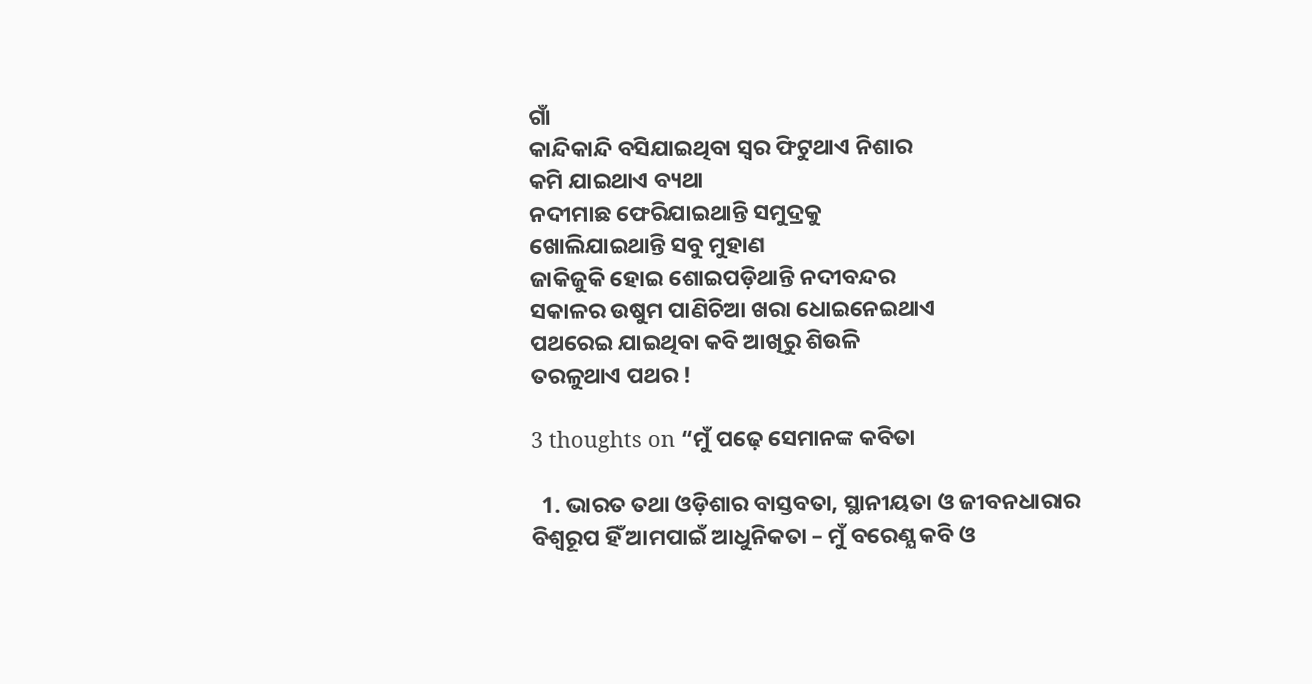ଗାଁ
କାନ୍ଦିକାନ୍ଦି ବସିଯାଇଥିବା ସ୍ୱର ଫିଟୁଥାଏ ନିଶାର
କମି ଯାଇଥାଏ ବ୍ୟଥା
ନଦୀମାଛ ଫେରିଯାଇଥାନ୍ତି ସମୁଦ୍ରକୁ
ଖୋଲିଯାଇଥାନ୍ତି ସବୁ ମୁହାଣ
ଜାକିଜୁକି ହୋଇ ଶୋଇପଡ଼ିଥାନ୍ତି ନଦୀବନ୍ଦର
ସକାଳର ଉଷୁମ ପାଣିଚିଆ ଖରା ଧୋଇନେଇଥାଏ
ପଥରେଇ ଯାଇଥିବା କବି ଆଖିରୁ ଶିଉଳି
ତରଳୁଥାଏ ପଥର !

3 thoughts on “ମୁଁ ପଢ଼େ ସେମାନଙ୍କ କବିତା

  1. ଭାରତ ତଥା ଓଡ଼ିଶାର ବାସ୍ତବତା, ସ୍ଥାନୀୟତା ଓ ଜୀବନଧାରାର ବିଶ୍ଵରୂପ ହିଁ ଆମପାଇଁ ଆଧୁନିକତା – ମୁଁ ବରେଣ୍ଯ କବି ଓ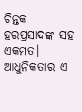ଚିନ୍ତକ ହରପ୍ରସାଦଙ୍କ ସହ ଏକମତ। ଆଧୁନିକତାର ଏ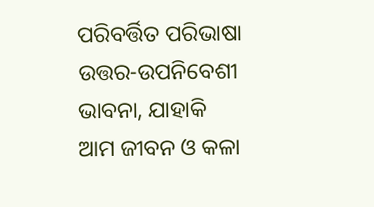ପରିବର୍ତ୍ତିତ ପରିଭାଷା ଉତ୍ତର-ଉପନିବେଶୀ ଭାବନା, ଯାହାକି ଆମ ଜୀବନ ଓ କଳା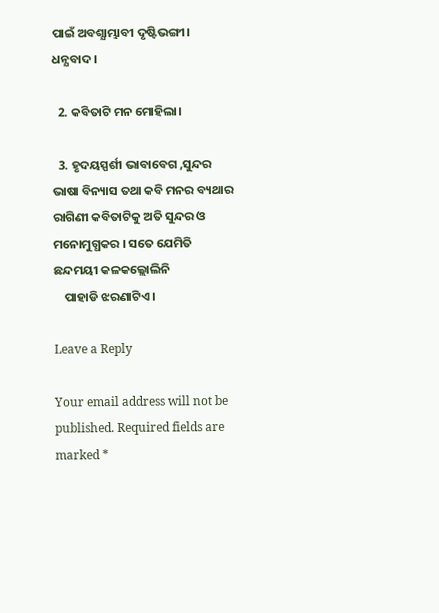ପାଇଁ ଅବଶ୍ଯାମ୍ଭାବୀ ଦୃଷ୍ଟିଭଙ୍ଗୀ। ଧନ୍ଯବାଦ।

  2. କବିତାଟି ମନ ମୋହିଲା।

  3. ହୃଦୟସ୍ପର୍ଶୀ ଭାବାବେଗ ,ସୁନ୍ଦର ଭାଷା ବିନ୍ୟାସ ତଥା କବି ମନର ବ୍ୟଥାର ରାଗିଣୀ କବିତାଟିକୁ ଅତି ସୁନ୍ଦର ଓ ମନୋମୁଗ୍ଧକର । ସତେ ଯେମିତି ଛନ୍ଦମୟୀ କଳକଲ୍ଲୋଲିନି
    ପାହାଡି ଝରଣାଟିଏ ।

Leave a Reply

Your email address will not be published. Required fields are marked *